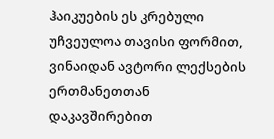ჰაიკუების ეს კრებული უჩვეულოა თავისი ფორმით, ვინაიდან ავტორი ლექსების ერთმანეთთან დაკავშირებით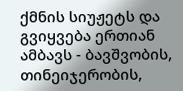ქმნის სიუჟეტს და გვიყვება ერთიან ამბავს - ბავშვობის, თინეიჯერობის,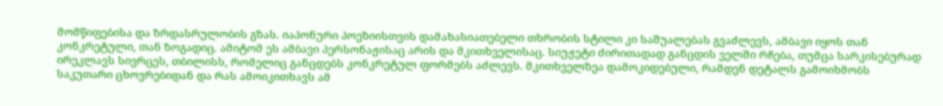მომწიფებისა და ზრდასრულობის გზას. იაპონური პოეზიისთვის დამახასიათებელი თხრობის სტილი კი საშუალებას გვაძლევს, ამბავი იყოს თან კონკრეტული, თან ზოგადიც. ამიტომ ეს ამბავი პერსონაჟისაც არის და მკითხველისაც. სიუჟეტი ძირითადად განცდის ველში რჩება, თუმცა სარკისებურად ირეკლავს სივრცეს, თბილისს, რომელიც განცდებს კონკრეტულ ფორმებს აძლევს. მკითხველზეა დამოკიდებული, რამდენ დეტალს გამოიხმობს საკუთარი ცხოვრებიდან და რას ამოიკითხავს ამ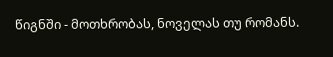წიგნში - მოთხრობას, ნოველას თუ რომანს.